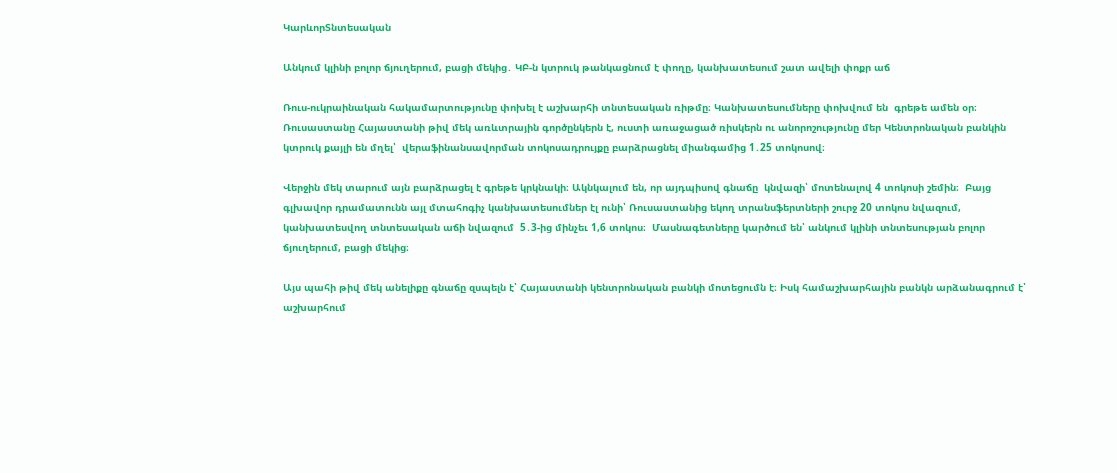ԿարևորՏնտեսական

Անկում կլինի բոլոր ճյուղերում, բացի մեկից․ ԿԲ-ն կտրուկ թանկացնում է փողը, կանխատեսում շատ ավելի փոքր աճ

Ռուս-ուկրաինական հակամարտությունը փոխել է աշխարհի տնտեսական ռիթմը։ Կանխատեսումները փոխվում են  գրեթե ամեն օր։ Ռուսաստանը Հայաստանի թիվ մեկ առևտրային գործընկերն է, ուստի առաջացած ռիսկերն ու անորոշությունը մեր Կենտրոնական բանկին կտրուկ քայլի են մղել՝  վերաֆինանսավորման տոկոսադրույքը բարձրացնել միանգամից 1․25 տոկոսով։

Վերջին մեկ տարում այն բարձրացել է գրեթե կրկնակի։ Ակնկալում են, որ այդպիսով գնաճը  կնվազի՝ մոտենալով 4 տոկոսի շեմին։  Բայց գլխավոր դրամատունն այլ մտահոգիչ կանխատեսումներ էլ ունի՝ Ռուսաստանից եկող տրանսֆերտների շուրջ 20 տոկոս նվազում, կանխատեսվող տնտեսական աճի նվազում  5․3-ից մինչեւ 1,6 տոկոս։  Մասնագետները կարծում են՝ անկում կլինի տնտեսության բոլոր ճյուղերում, բացի մեկից։

Այս պահի թիվ մեկ անելիքը գնաճը զսպելն է՝ Հայաստանի կենտրոնական բանկի մոտեցումն է։ Իսկ համաշխարհային բանկն արձանագրում է՝ աշխարհում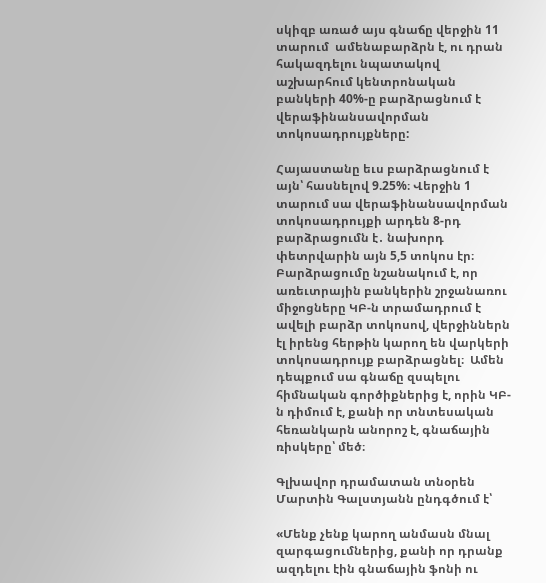սկիզբ առած այս գնաճը վերջին 11 տարում  ամենաբարձրն է, ու դրան հակազդելու նպատակով աշխարհում կենտրոնական բանկերի 40%-ը բարձրացնում է վերաֆինանսավորման տոկոսադրույքները:

Հայաստանը եւս բարձրացնում է այն՝ հասնելով 9.25%։ Վերջին 1 տարում սա վերաֆինանսավորման տոկոսադրույքի արդեն 8-րդ բարձրացումն է․ նախորդ փետրվարին այն 5,5 տոկոս էր։ Բարձրացումը նշանակում է, որ առեւտրային բանկերին շրջանառու միջոցները ԿԲ-ն տրամադրում է ավելի բարձր տոկոսով, վերջիններն էլ իրենց հերթին կարող են վարկերի տոկոսադրույք բարձրացնել։  Ամեն դեպքում սա գնաճը զսպելու  հիմնական գործիքներից է, որին ԿԲ-ն դիմում է, քանի որ տնտեսական հեռանկարն անորոշ է, գնաճային ռիսկերը՝ մեծ։

Գլխավոր դրամատան տնօրեն Մարտին Գալստյանն ընդգծում է՝

«Մենք չենք կարող անմասն մնալ զարգացումներից, քանի որ դրանք ազդելու էին գնաճային ֆոնի ու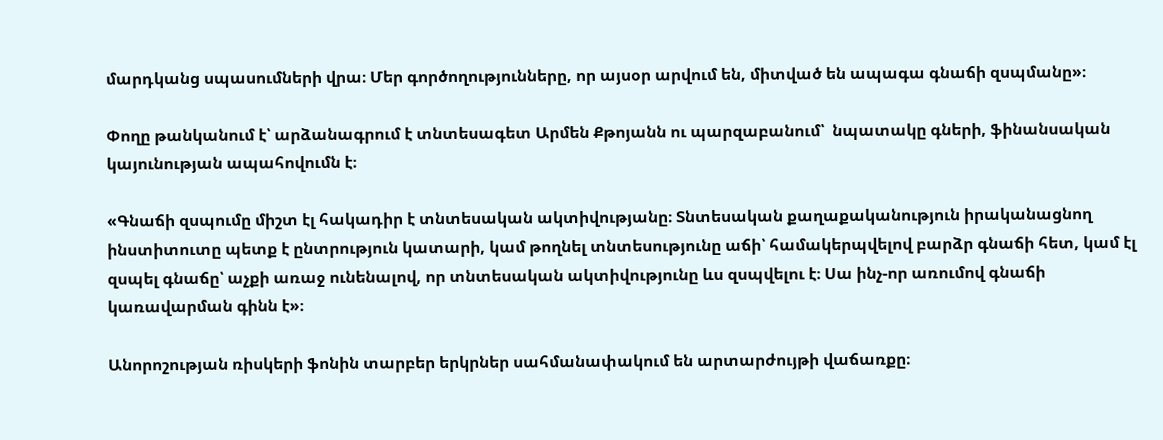մարդկանց սպասումների վրա։ Մեր գործողությունները, որ այսօր արվում են, միտված են ապագա գնաճի զսպմանը»։

Փողը թանկանում է՝ արձանագրում է տնտեսագետ Արմեն Քթոյանն ու պարզաբանում՝  նպատակը գների, ֆինանսական կայունության ապահովումն է։

«Գնաճի զսպումը միշտ էլ հակադիր է տնտեսական ակտիվությանը։ Տնտեսական քաղաքականություն իրականացնող ինստիտուտը պետք է ընտրություն կատարի, կամ թողնել տնտեսությունը աճի՝ համակերպվելով բարձր գնաճի հետ, կամ էլ զսպել գնաճը՝ աչքի առաջ ունենալով, որ տնտեսական ակտիվությունը ևս զսպվելու է։ Սա ինչ-որ առումով գնաճի կառավարման գինն է»։

Անորոշության ռիսկերի ֆոնին տարբեր երկրներ սահմանափակում են արտարժույթի վաճառքը։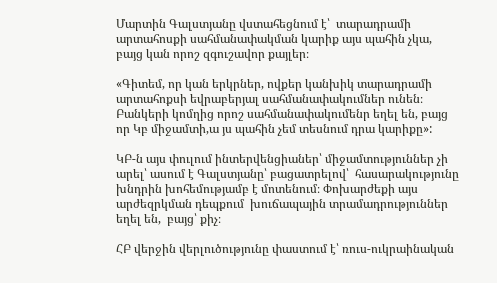Մարտին Գալստյանը վստահեցնում է՝  տարադրամի արտահոսքի սահմանափակման կարիք այս պահին չկա, բայց կան որոշ զգուշավոր քայլեր։

«Գիտեմ, որ կան երկրներ, ովքեր կանխիկ տարադրամի արտահոքսի եվրաբերյալ սահմանափակումներ ունեն։ Բանկերի կոմղից որոշ սահմանափակումենր եղել են, բայց որ Կբ միջամտի,ա յս պահին չեմ տեսնում դրա կարիքը»:

ԿԲ-ն այս փուլում ինտերվենցիաներ՝ միջամտություններ չի արել՝ ասում է Գալստյանը՝ բացատրելով՝  հասարակությունը խնդրին խոհեմությամբ է մոտենում։ Փոխարժեքի այս արժեզրկման դեպքում  խուճապային տրամադրություններ եղել են,  բայց՝ քիչ։

ՀԲ վերջին վերլուծությունը փաստում է՝ ռուս-ուկրաինական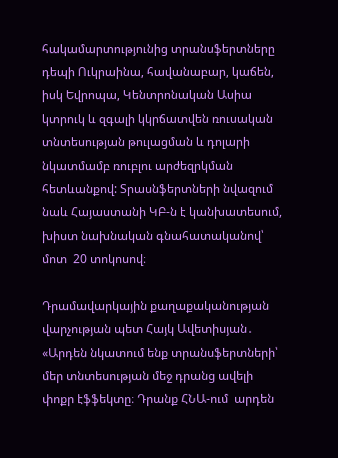հակամարտությունից տրանսֆերտները  դեպի Ուկրաինա, հավանաբար, կաճեն, իսկ Եվրոպա, Կենտրոնական Ասիա կտրուկ և զգալի կկրճատվեն ռուսական տնտեսության թուլացման և դոլարի նկատմամբ ռուբլու արժեզրկման հետևանքով: Տրասնֆերտների նվազում նաև Հայաստանի ԿԲ-ն է կանխատեսում, խիստ նախնական գնահատականով՝ մոտ  20 տոկոսով։

Դրամավարկային քաղաքականության վարչության պետ Հայկ Ավետիսյան․ «Արդեն նկատում ենք տրանսֆերտների՝ մեր տնտեսության մեջ դրանց ավելի փոքր էֆֆեկտը։ Դրանք ՀՆԱ-ում  արդեն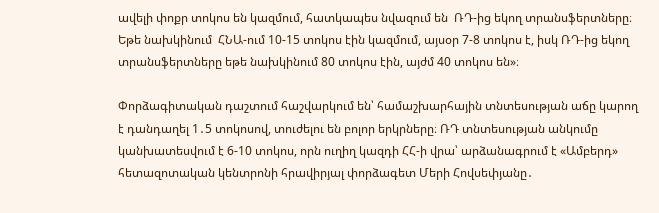ավելի փոքր տոկոս են կազմում, հատկապես նվազում են  ՌԴ-ից եկող տրանսֆերտները։ Եթե նախկինում  ՀՆԱ-ում 10-15 տոկոս էին կազմում, այսօր 7-8 տոկոս է, իսկ ՌԴ-ից եկող տրանսֆերտները եթե նախկինում 80 տոկոս էին, այժմ 40 տոկոս են»։

Փորձագիտական դաշտում հաշվարկում են՝ համաշխարհային տնտեսության աճը կարող է դանդաղել 1․5 տոկոսով, տուժելու են բոլոր երկրները։ ՌԴ տնտեսության անկումը կանխատեսվում է 6-10 տոկոս, որն ուղիղ կազդի ՀՀ-ի վրա՝ արձանագրում է «Ամբերդ»  հետազոտական կենտրոնի հրավիրյալ փորձագետ Մերի Հովսեփյանը․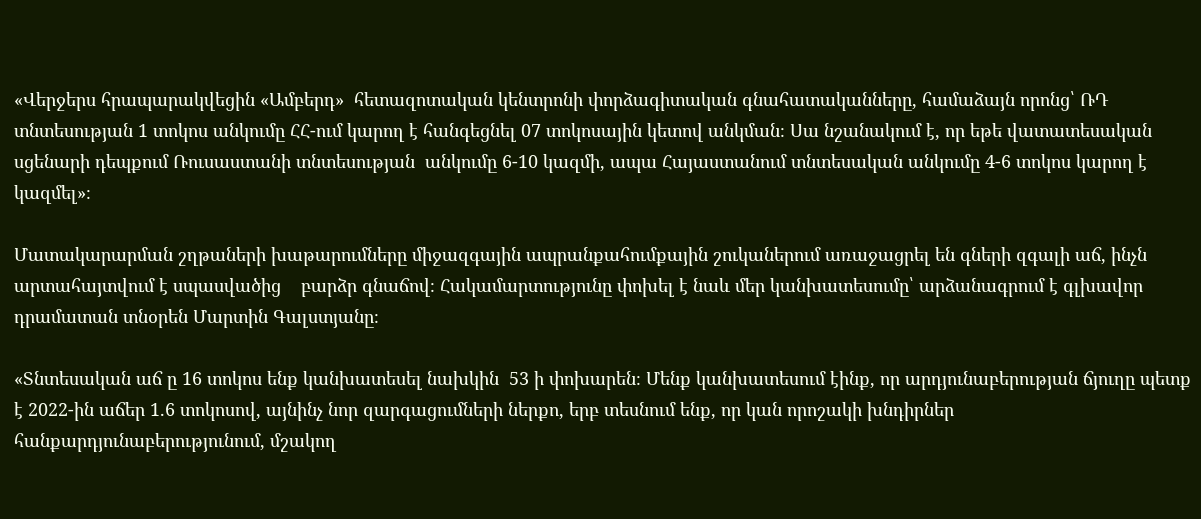«Վերջերս հրապարակվեցին «Ամբերդ»  հետազոտական կենտրոնի փորձագիտական գնահատականները, համաձայն որոնց՝ ՌԴ տնտեսության 1 տոկոս անկումը ՀՀ-ում կարող է հանգեցնել 07 տոկոսային կետով անկման։ Սա նշանակում է, որ եթե վատատեսական սցենարի դեպքում Ռուսաստանի տնտեսության  անկումը 6-10 կազմի, ապա Հայաստանում տնտեսական անկումը 4-6 տոկոս կարող է կազմել»։

Մատակարարման շղթաների խաթարումները միջազգային ապրանքահումքային շուկաներում առաջացրել են գների զգալի աճ, ինչն արտահայտվում է սպասվածից    բարձր գնաճով։ Հակամարտությունը փոխել է նաև մեր կանխատեսումը՝ արձանագրում է գլխավոր դրամատան տնօրեն Մարտին Գալստյանը։

«Տնտեսական աճ ը 16 տոկոս ենք կանխատեսել նախկին  53 ի փոխարեն։ Մենք կանխատեսում էինք, որ արդյունաբերության ճյուղը պետք է 2022-ին աճեր 1.6 տոկոսով, այնինչ նոր զարգացումների ներքո, երբ տեսնում ենք, որ կան որոշակի խնդիրներ հանքարդյունաբերությունում, մշակող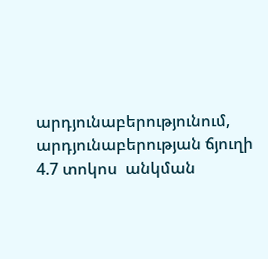արդյունաբերությունում, արդյունաբերության ճյուղի 4.7 տոկոս  անկման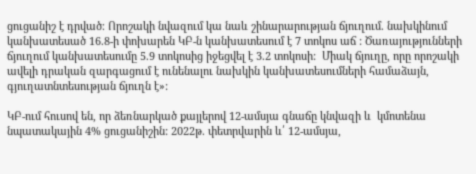ցուցանիշ է դրված։ Որոշակի նվազում կա նաև շինարարության ճյուղում. նախկինում կանխատեսած 16.8-ի փոխարեն ԿԲ-ն կանխատեսում է 7 տոկոս աճ : Ծառայությունների ճյուղում կանխատեսումը 5.9 տոկոսից իջեցվել է 3.2 տոկոսի:  Միակ ճյուղը, որը որոշակի ավելի դրական զարգացում է ունենալու նախկին կանխատեսումների համաձայն, գյուղատնտեսության ճյուղն է»:

ԿԲ-ում հուսով են, որ ձեռնարկած քայլերով 12-ամսյա գնաճը կնվազի և  կմոտենա նպատակային 4% ցուցանիշին: 2022թ. փետրվարին և՛ 12-ամսյա,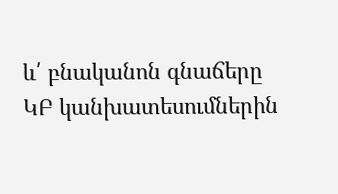և՛ բնականոն գնաճերը ԿԲ կանխատեսումներին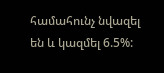համահունչ նվազել են և կազմել 6.5%: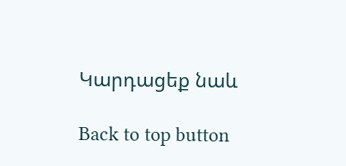Կարդացեք նաև

Back to top button